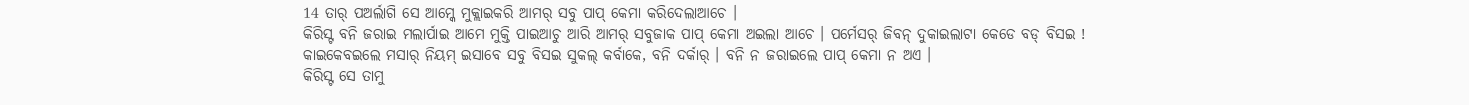14 ତାର୍ ପଅର୍ଲାଗି ସେ ଆମ୍କେ ମୁକ୍ଲାଇକରି ଆମର୍ ସବୁ ପାପ୍ କେମା କରିଦେଲାଆଚେ ।
କିରିସ୍ଟ ବନି ଜରାଇ ମଲାର୍ପାଇ ଆମେ ମୁକ୍ତି ପାଇଆଚୁ ଆରି ଆମର୍ ସବୁଜାକ ପାପ୍ କେମା ଅଇଲା ଆଚେ । ପର୍ମେସର୍ ଜିବନ୍ ଦୁକାଇଲାଟା କେଡେ ବଡ୍ ବିସଇ !
କାଇକେବଇଲେ ମସାର୍ ନିୟମ୍ ଇସାବେ ସବୁ ବିସଇ ସୁକଲ୍ କର୍ବାକେ, ବନି ଦର୍କାର୍ । ବନି ନ ଜରାଇଲେ ପାପ୍ କେମା ନ ଅଏ ।
କିରିସ୍ଟ ସେ ତାମୁ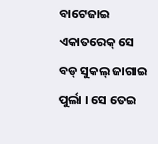ବାଟେଜାଇ ଏକାତରେକ୍ ସେ ବଡ୍ ସୁକଲ୍ ଜାଗାଇ ପୁର୍ଲା । ସେ ତେଇ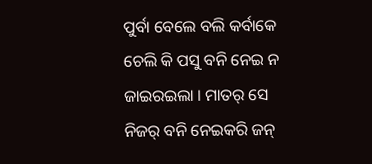ପୁର୍ବା ବେଲେ ବଲି କର୍ବାକେ ଚେଲି କି ପସୁ ବନି ନେଇ ନ ଜାଇରଇଲା । ମାତର୍ ସେ ନିଜର୍ ବନି ନେଇକରି ଜନ୍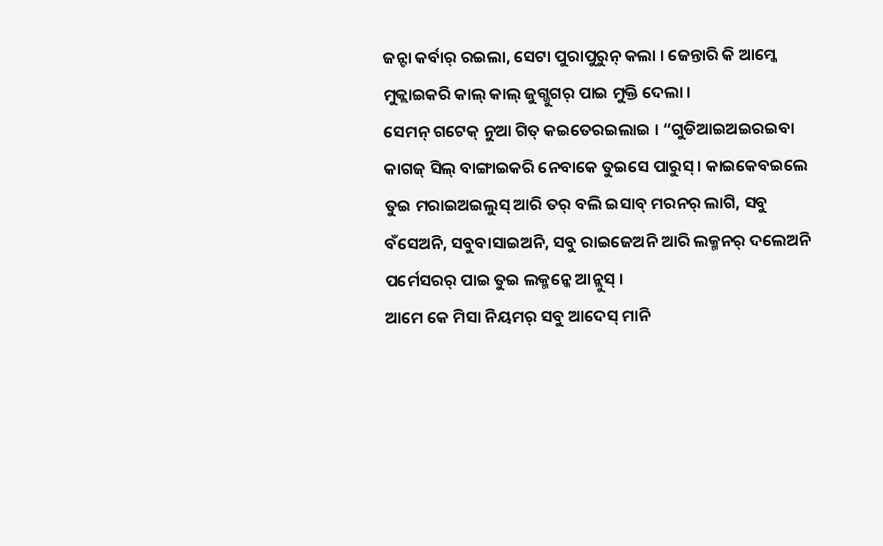ଜନ୍ଟା କର୍ବାର୍ ରଇଲା, ସେଟା ପୁରାପୁରୁନ୍ କଲା । ଜେନ୍ତାରି କି ଆମ୍କେ ମୁକ୍ଲାଇକରି କାଲ୍ କାଲ୍ ଜୁଗ୍ଜୁଗର୍ ପାଇ ମୁକ୍ତି ଦେଲା ।
ସେମନ୍ ଗଟେକ୍ ନୁଆ ଗିତ୍ କଇତେରଇଲାଇ । “ଗୁଡିଆଇଅଇରଇବା କାଗଜ୍ ସିଲ୍ ବାଙ୍ଗାଇକରି ନେବାକେ ତୁଇସେ ପାରୁସ୍ । କାଇକେବଇଲେ ତୁଇ ମରାଇଅଇଲୁସ୍ ଆରି ତର୍ ବଲି ଇସାବ୍ ମରନର୍ ଲାଗି, ସବୁ ବଁସେଅନି, ସବୁବାସାଇଅନି, ସବୁ ରାଇଜେଅନି ଆରି ଲକ୍ମନର୍ ଦଲେଅନି ପର୍ମେସରର୍ ପାଇ ତୁଇ ଲକ୍ମନ୍କେ ଆନ୍ଲୁସ୍ ।
ଆମେ କେ ମିସା ନିୟମର୍ ସବୁ ଆଦେସ୍ ମାନି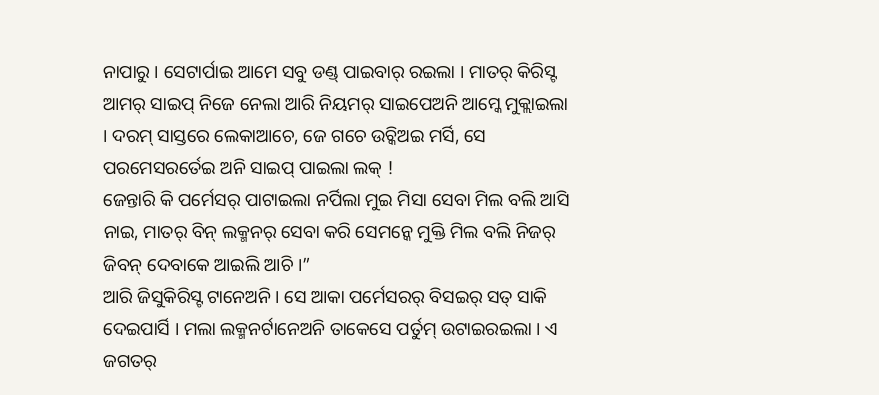ନାପାରୁ । ସେଟାର୍ପାଇ ଆମେ ସବୁ ଡଣ୍ଡ୍ ପାଇବାର୍ ରଇଲା । ମାତର୍ କିରିସ୍ଟ ଆମର୍ ସାଇପ୍ ନିଜେ ନେଲା ଆରି ନିୟମର୍ ସାଇପେଅନି ଆମ୍କେ ମୁକ୍ଲାଇଲା । ଦରମ୍ ସାସ୍ତରେ ଲେକାଆଚେ, ଜେ ଗଚେ ଉଚ୍କିଅଇ ମର୍ସି, ସେ ପରମେସରର୍ତେଇ ଅନି ସାଇପ୍ ପାଇଲା ଲକ୍ !
ଜେନ୍ତାରି କି ପର୍ମେସର୍ ପାଟାଇଲା ନର୍ପିଲା ମୁଇ ମିସା ସେବା ମିଲ ବଲି ଆସି ନାଇ, ମାତର୍ ବିନ୍ ଲକ୍ମନର୍ ସେବା କରି ସେମନ୍କେ ମୁକ୍ତି ମିଲ ବଲି ନିଜର୍ ଜିବନ୍ ଦେବାକେ ଆଇଲି ଆଚି ।”
ଆରି ଜିସୁକିରିସ୍ଟ ଟାନେଅନି । ସେ ଆକା ପର୍ମେସରର୍ ବିସଇର୍ ସତ୍ ସାକି ଦେଇପାର୍ସି । ମଲା ଲକ୍ମନର୍ଟାନେଅନି ତାକେସେ ପର୍ତୁମ୍ ଉଟାଇରଇଲା । ଏ ଜଗତର୍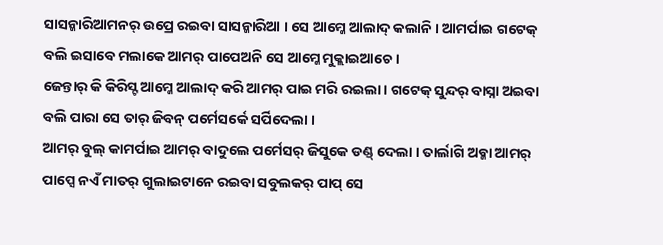ସାସନ୍କାରିଆମନର୍ ଉପ୍ରେ ରଇବା ସାସନ୍କାରିଆ । ସେ ଆମ୍କେ ଆଲାଦ୍ କଲାନି । ଆମର୍ପାଇ ଗଟେକ୍ ବଲି ଇସାବେ ମଲାକେ ଆମର୍ ପାପେଅନି ସେ ଆମ୍କେ ମୁକ୍ଲାଇଆଚେ ।
ଜେନ୍ତାର୍ କି କିରିସ୍ଟ ଆମ୍କେ ଆଲାଦ୍ କରି ଆମର୍ ପାଇ ମରି ରଇଲା । ଗଟେକ୍ ସୁନ୍ଦର୍ ବାସ୍ନା ଅଇବା ବଲି ପାରା ସେ ତାର୍ ଜିବନ୍ ପର୍ମେସର୍କେ ସର୍ପିଦେଲା ।
ଆମର୍ ବୁଲ୍ କାମର୍ପାଇ ଆମର୍ ବାଦୁଲେ ପର୍ମେସର୍ ଜିସୁକେ ଡଣ୍ଡ୍ ଦେଲା । ତାର୍ଲାଗି ଅବ୍କା ଆମର୍ ପାପ୍ସେ ନଏଁ ମାତର୍ ଗୁଲାଇଟାନେ ରଇବା ସବୁଲକର୍ ପାପ୍ ସେ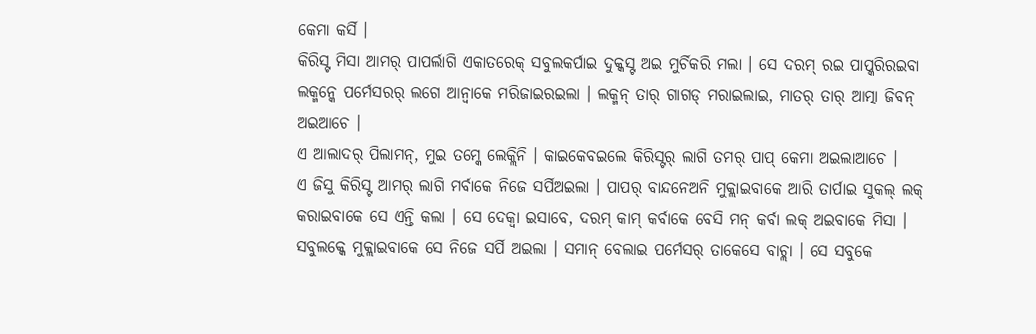କେମା କର୍ସି ।
କିରିସ୍ଟ ମିସା ଆମର୍ ପାପର୍ଲାଗି ଏକାତରେକ୍ ସବୁଲକର୍ପାଇ ଦୁକ୍କସ୍ଟ ଅଇ ମୁର୍ଚିକରି ମଲା । ସେ ଦରମ୍ ରଇ ପାପ୍କରିରଇବା ଲକ୍ମନ୍କେ ପର୍ମେସରର୍ ଲଗେ ଆନ୍ବାକେ ମରିଜାଇରଇଲା । ଲକ୍ମନ୍ ତାର୍ ଗାଗଡ୍ ମରାଇଲାଇ, ମାତର୍ ତାର୍ ଆତ୍ମା ଜିବନ୍ ଅଇଆଚେ ।
ଏ ଆଲାଦର୍ ପିଲାମନ୍, ମୁଇ ତମ୍କେ ଲେକ୍ଲିନି । କାଇକେବଇଲେ କିରିସ୍ଟର୍ ଲାଗି ତମର୍ ପାପ୍ କେମା ଅଇଲାଆଚେ ।
ଏ ଜିସୁ କିରିସ୍ଟ ଆମର୍ ଲାଗି ମର୍ବାକେ ନିଜେ ସର୍ପିଅଇଲା । ପାପର୍ ବାନ୍ଦନେଅନି ମୁକ୍ଲାଇବାକେ ଆରି ତାର୍ପାଇ ସୁକଲ୍ ଲକ୍ କରାଇବାକେ ସେ ଏନ୍ତି କଲା । ସେ ଦେକ୍ବା ଇସାବେ, ଦରମ୍ କାମ୍ କର୍ବାକେ ବେସି ମନ୍ କର୍ବା ଲକ୍ ଅଇବାକେ ମିସା ।
ସବୁଲକ୍କେ ମୁକ୍ଲାଇବାକେ ସେ ନିଜେ ସର୍ପି ଅଇଲା । ସମାନ୍ ବେଲାଇ ପର୍ମେସର୍ ତାକେସେ ବାଚ୍ଲା । ସେ ସବୁକେ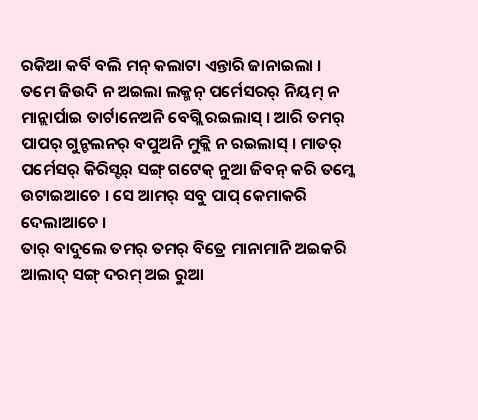ରକିଆ କର୍ବି ବଲି ମନ୍ କଲାଟା ଏନ୍ତାରି ଜାନାଇଲା ।
ତମେ ଜିଉଦି ନ ଅଇଲା ଲକ୍ମନ୍ ପର୍ମେସରର୍ ନିୟମ୍ ନ ମାନ୍ଲାର୍ପାଇ ତାର୍ଟାନେଅନି ବେଗ୍ଲି ରଇଲାସ୍ । ଆରି ତମର୍ ପାପର୍ ଗୁନ୍ଚଲନର୍ ବପୁଅନି ମୁକ୍ଲି ନ ରଇଲାସ୍ । ମାତର୍ ପର୍ମେସର୍ କିରିସ୍ଟର୍ ସଙ୍ଗ୍ ଗଟେକ୍ ନୁଆ ଜିବନ୍ କରି ତମ୍କେ ଉଟାଇଆଚେ । ସେ ଆମର୍ ସବୁ ପାପ୍ କେମାକରି ଦେଲାଆଚେ ।
ତାର୍ ବାଦୁଲେ ତମର୍ ତମର୍ ବିତ୍ରେ ମାନାମାନି ଅଇକରି ଆଲାଦ୍ ସଙ୍ଗ୍ ଦରମ୍ ଅଇ ରୁଆ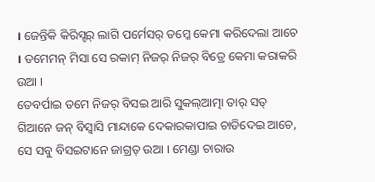। ଜେନ୍ତିକି କିରିସ୍ଟର୍ ଲାଗି ପର୍ମେସର୍ ତମ୍କେ କେମା କରିଦେଲା ଆଚେ । ତମେମନ୍ ମିସା ସେ ରକାମ୍ ନିଜର୍ ନିଜର୍ ବିତ୍ରେ କେମା କରାକରି ଉଆ ।
ତେବର୍ପାଇ ତମେ ନିଜର୍ ବିସଇ ଆରି ସୁକଲ୍ଆତ୍ମା ତାର୍ ସତ୍ ଗିଆନେ ଜନ୍ ବିସ୍ବାସି ମାନ୍ଦାକେ ଦେକାରକାପାଇ ଚାଡିଦେଇ ଆଚେ, ସେ ସବୁ ବିସଇଟାନେ ଜାଗ୍ରତ୍ ଉଆ । ମେଣ୍ଡା ଚାରାଉ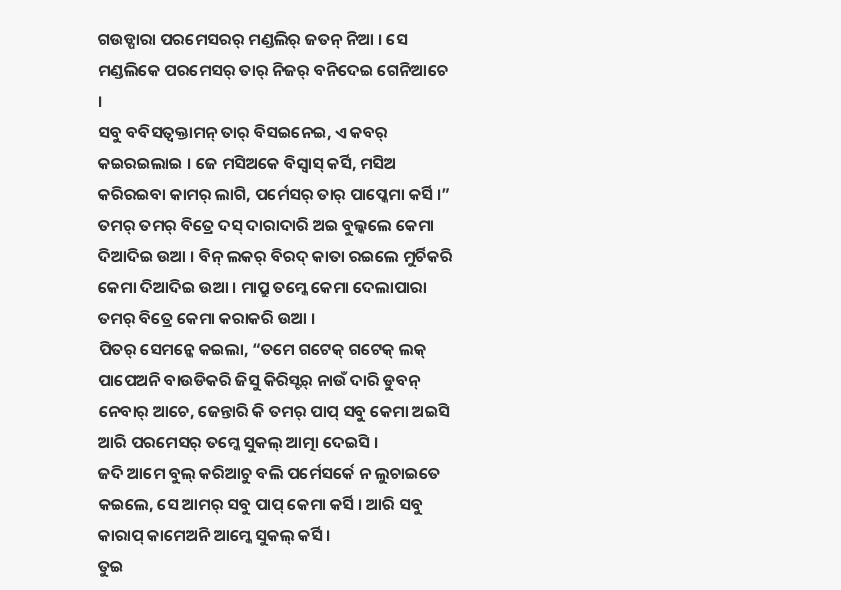ଗଉଡ୍ପାରା ପରମେସରର୍ ମଣ୍ଡଲିର୍ ଜତନ୍ ନିଆ । ସେ ମଣ୍ଡଲିକେ ପରମେସର୍ ତାର୍ ନିଜର୍ ବନିଦେଇ ଗେନିଆଚେ ।
ସବୁ ବବିସତ୍ବକ୍ତାମନ୍ ତାର୍ ବିସଇନେଇ, ଏ କବର୍ କଇରଇଲାଇ । ଜେ ମସିଅକେ ବିସ୍ବାସ୍ କର୍ସି, ମସିଅ କରିରଇବା କାମର୍ ଲାଗି, ପର୍ମେସର୍ ତାର୍ ପାପ୍କେମା କର୍ସି ।”
ତମର୍ ତମର୍ ବିତ୍ରେ ଦସ୍ ଦାରାଦାରି ଅଇ ବୁଲ୍କଲେ କେମା ଦିଆଦିଇ ଉଆ । ବିନ୍ ଲକର୍ ବିରଦ୍ କାତା ରଇଲେ ମୁର୍ଚିକରି କେମା ଦିଆଦିଇ ଉଆ । ମାପ୍ରୁ ତମ୍କେ କେମା ଦେଲାପାରା ତମର୍ ବିତ୍ରେ କେମା କରାକରି ଉଆ ।
ପିତର୍ ସେମନ୍କେ କଇଲା, “ତମେ ଗଟେକ୍ ଗଟେକ୍ ଲକ୍ ପାପେଅନି ବାଉଡିକରି ଜିସୁ କିରିସ୍ଟର୍ ନାଉଁ ଦାରି ଡୁବନ୍ ନେବାର୍ ଆଚେ, ଜେନ୍ତାରି କି ତମର୍ ପାପ୍ ସବୁ କେମା ଅଇସି ଆରି ପରମେସର୍ ତମ୍କେ ସୁକଲ୍ ଆତ୍ମା ଦେଇସି ।
ଜଦି ଆମେ ବୁଲ୍ କରିଆଚୁ ବଲି ପର୍ମେସର୍କେ ନ ଲୁଚାଇତେ କଇଲେ, ସେ ଆମର୍ ସବୁ ପାପ୍ କେମା କର୍ସି । ଆରି ସବୁ କାରାପ୍ କାମେଅନି ଆମ୍କେ ସୁକଲ୍ କର୍ସି ।
ତୁଇ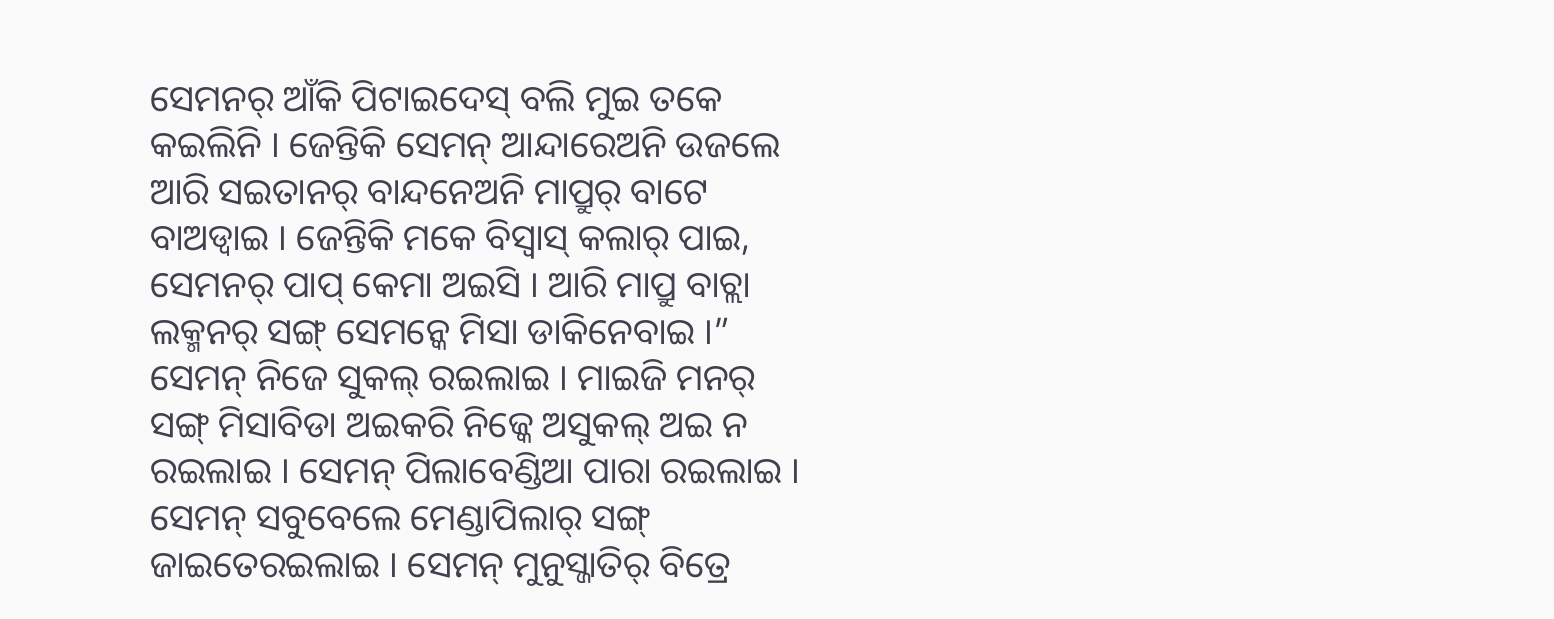ସେମନର୍ ଆଁକି ପିଟାଇଦେସ୍ ବଲି ମୁଇ ତକେ କଇଲିନି । ଜେନ୍ତିକି ସେମନ୍ ଆନ୍ଦାରେଅନି ଉଜଲେ ଆରି ସଇତାନର୍ ବାନ୍ଦନେଅନି ମାପ୍ରୁର୍ ବାଟେ ବାଅଡ୍ବାଇ । ଜେନ୍ତିକି ମକେ ବିସ୍ବାସ୍ କଲାର୍ ପାଇ, ସେମନର୍ ପାପ୍ କେମା ଅଇସି । ଆରି ମାପ୍ରୁ ବାଚ୍ଲା ଲକ୍ମନର୍ ସଙ୍ଗ୍ ସେମନ୍କେ ମିସା ଡାକିନେବାଇ ।”
ସେମନ୍ ନିଜେ ସୁକଲ୍ ରଇଲାଇ । ମାଇଜି ମନର୍ ସଙ୍ଗ୍ ମିସାବିଡା ଅଇକରି ନିଜ୍କେ ଅସୁକଲ୍ ଅଇ ନ ରଇଲାଇ । ସେମନ୍ ପିଲାବେଣ୍ଡିଆ ପାରା ରଇଲାଇ । ସେମନ୍ ସବୁବେଲେ ମେଣ୍ଡାପିଲାର୍ ସଙ୍ଗ୍ ଜାଇତେରଇଲାଇ । ସେମନ୍ ମୁନୁସ୍ଜାତିର୍ ବିତ୍ରେ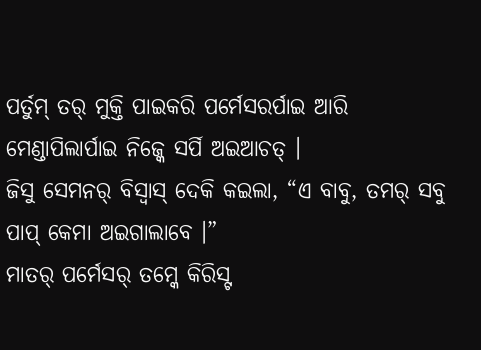ପର୍ତୁମ୍ ତର୍ ମୁକ୍ତି ପାଇକରି ପର୍ମେସରର୍ପାଇ ଆରି ମେଣ୍ଡାପିଲାର୍ପାଇ ନିଜ୍କେ ସର୍ପି ଅଇଆଚତ୍ ।
ଜିସୁ ସେମନର୍ ବିସ୍ବାସ୍ ଦେକି କଇଲା, “ଏ ବାବୁ, ତମର୍ ସବୁ ପାପ୍ କେମା ଅଇଗାଲାବେ ।”
ମାତର୍ ପର୍ମେସର୍ ତମ୍କେ କିରିସ୍ଟ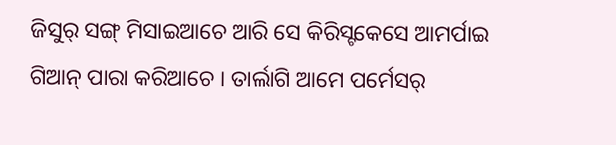ଜିସୁର୍ ସଙ୍ଗ୍ ମିସାଇଆଚେ ଆରି ସେ କିରିସ୍ଟକେସେ ଆମର୍ପାଇ ଗିଆନ୍ ପାରା କରିଆଚେ । ତାର୍ଲାଗି ଆମେ ପର୍ମେସର୍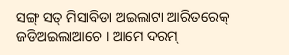ସଙ୍ଗ୍ ସତ୍ ମିସାବିଡା ଅଇଲାଟା ଆରିତରେକ୍ ଜଡିଅଇଲାଆଚେ । ଆମେ ଦରମ୍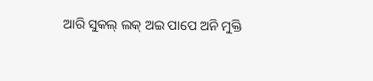ଆରି ସୁକଲ୍ ଲକ୍ ଅଇ ପାପେ ଅନି ମୁକ୍ତି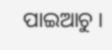ପାଇଆଚୁ ।